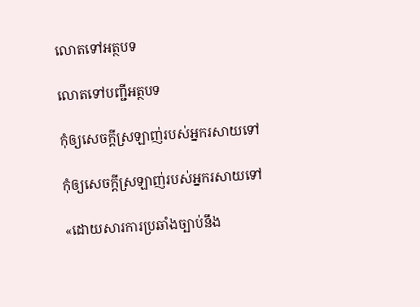លោតទៅអត្ថបទ

លោតទៅបញ្ជីអត្ថបទ

កុំឲ្យសេចក្ដីស្រឡាញ់របស់អ្នករសាយទៅ

កុំឲ្យសេចក្ដីស្រឡាញ់របស់អ្នករសាយទៅ

«ដោយសារការប្រឆាំងច្បាប់នឹង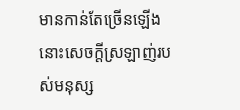មានកាន់តែច្រើនឡើង នោះសេចក្ដីស្រឡាញ់របស់មនុស្ស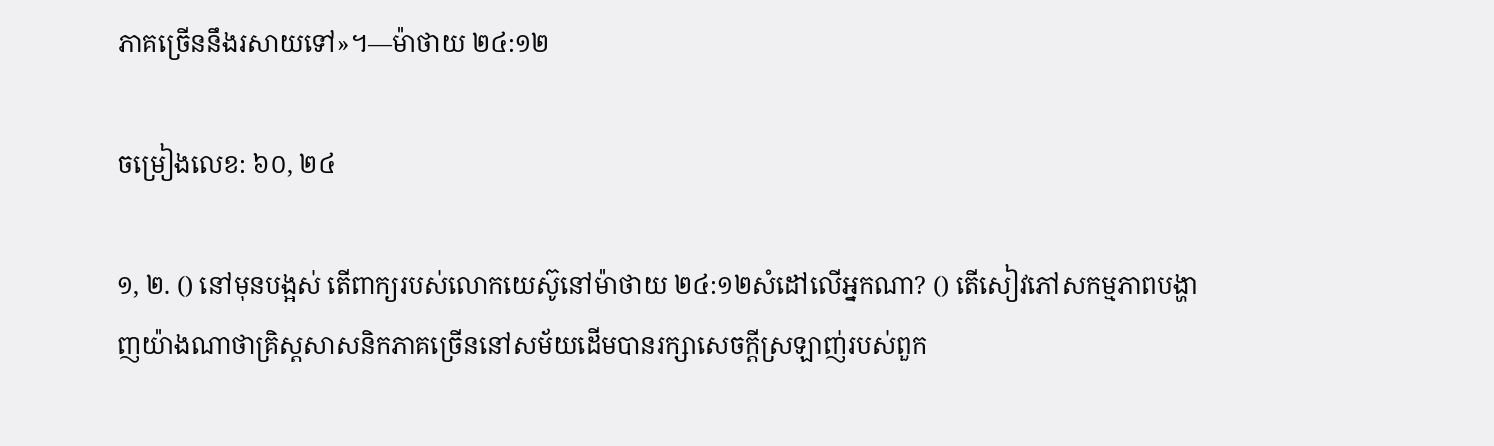ភាគច្រើននឹងរសាយទៅ»។—ម៉ាថាយ ២៤:១២

ចម្រៀងលេខ: ៦០, ២៤

១, ២. () នៅមុនបង្អស់ តើពាក្យរបស់លោកយេស៊ូនៅម៉ាថាយ ២៤:១២សំដៅលើអ្នកណា? () តើសៀវភៅសកម្មភាពបង្ហាញយ៉ាងណាថាគ្រិស្ដសាសនិកភាគច្រើននៅសម័យដើមបានរក្សាសេចក្ដីស្រឡាញ់របស់ពួក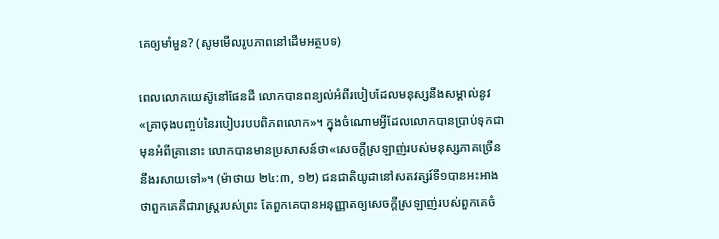គេឲ្យមាំមួន? (សូមមើលរូបភាពនៅដើមអត្ថបទ)

ពេលលោកយេស៊ូនៅផែនដី លោកបានពន្យល់អំពីរបៀបដែលមនុស្សនឹងសម្គាល់នូវ«គ្រាចុងបញ្ចប់នៃរបៀបរបបពិភពលោក»។ ក្នុងចំណោមអ្វីដែលលោកបានប្រាប់ទុកជាមុនអំពីគ្រានោះ លោកបានមានប្រសាសន៍ថា«សេចក្ដីស្រឡាញ់របស់មនុស្សភាគច្រើននឹងរសាយទៅ»។ (ម៉ាថាយ ២៤:៣, ១២) ជនជាតិយូដានៅសតវត្សរ៍ទី១បានអះអាងថាពួកគេគឺជារាស្ដ្ររបស់ព្រះ តែពួកគេបានអនុញ្ញាតឲ្យសេចក្ដីស្រឡាញ់របស់ពួកគេចំ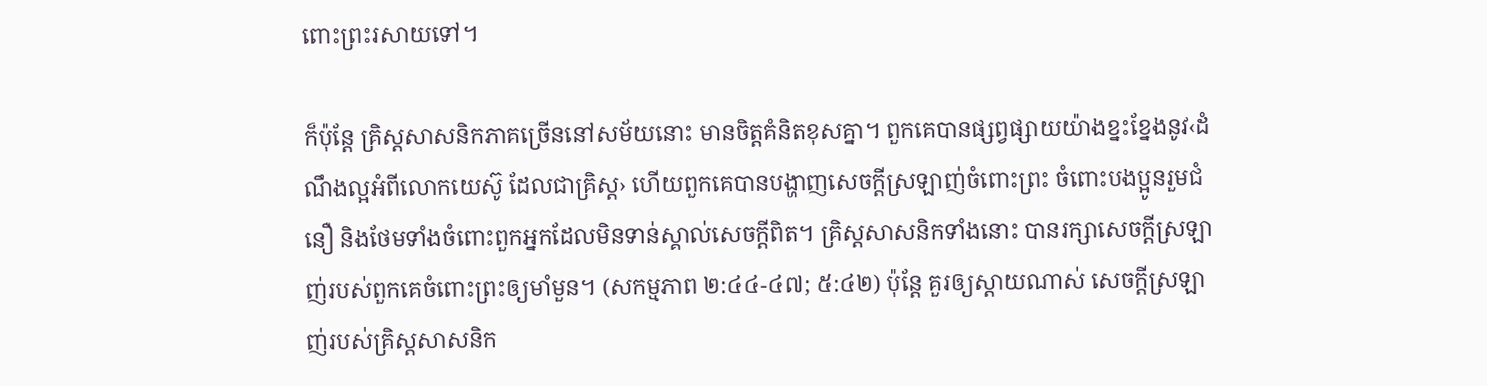ពោះព្រះរសាយទៅ។

ក៏ប៉ុន្ដែ គ្រិស្ដសាសនិកភាគច្រើននៅសម័យនោះ មានចិត្ដគំនិតខុសគ្នា។ ពួកគេបានផ្សព្វផ្សាយយ៉ាងខ្នះខ្នែងនូវ‹ដំណឹងល្អអំពីលោកយេស៊ូ ដែលជាគ្រិស្ដ› ហើយពួកគេបានបង្ហាញសេចក្ដីស្រឡាញ់ចំពោះព្រះ ចំពោះបងប្អូនរួមជំនឿ និងថែមទាំងចំពោះពួកអ្នកដែលមិនទាន់ស្គាល់សេចក្ដីពិត។ គ្រិស្ដសាសនិកទាំងនោះ បានរក្សាសេចក្ដីស្រឡាញ់របស់ពួកគេចំពោះព្រះឲ្យមាំមួន។ (សកម្មភាព ២:៤៤-៤៧; ៥:៤២) ប៉ុន្ដែ គួរឲ្យស្តាយណាស់ សេចក្ដីស្រឡាញ់របស់គ្រិស្ដសាសនិក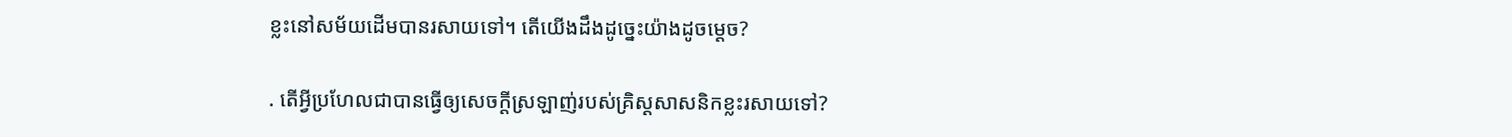ខ្លះនៅសម័យដើមបានរសាយទៅ។ តើយើងដឹងដូច្នេះយ៉ាងដូចម្ដេច?

. តើអ្វីប្រហែលជាបានធ្វើឲ្យសេចក្ដីស្រឡាញ់របស់គ្រិស្ដសាសនិកខ្លះរសាយទៅ?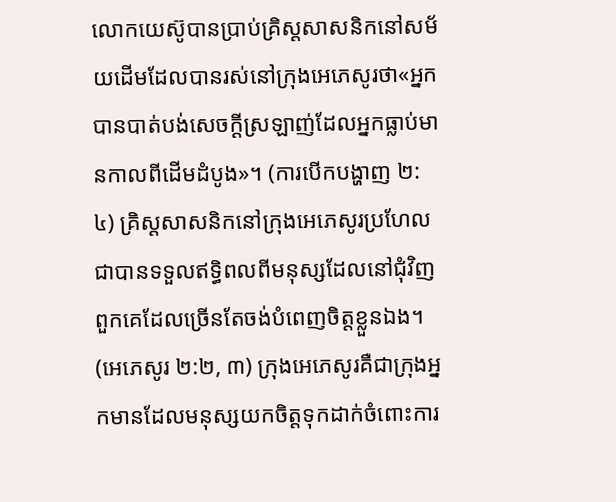លោកយេស៊ូបានប្រាប់គ្រិស្ដសាសនិកនៅសម័យដើមដែលបានរស់នៅក្រុងអេភេសូរថា«អ្នកបានបាត់បង់សេចក្ដីស្រឡាញ់ដែលអ្នកធ្លាប់មានកាលពីដើមដំបូង»។ (ការបើកបង្ហាញ ២:៤) គ្រិស្ដសាសនិកនៅក្រុងអេភេសូរប្រហែលជាបានទទួលឥទ្ធិពលពីមនុស្សដែលនៅជុំវិញពួកគេដែលច្រើនតែចង់បំពេញចិត្ដខ្លួនឯង។ (អេភេសូរ ២:២, ៣) ក្រុងអេភេសូរគឺជាក្រុងអ្នកមានដែលមនុស្សយកចិត្ដទុកដាក់ចំពោះការ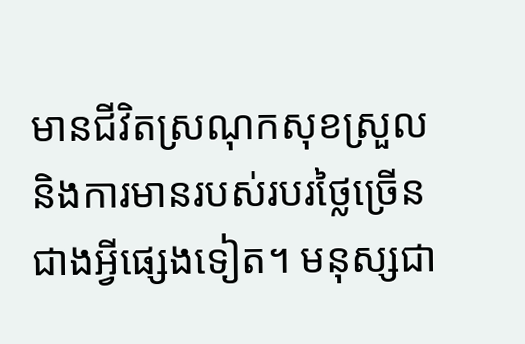មានជីវិតស្រណុកសុខស្រួលនិងការមានរបស់របរថ្លៃច្រើនជាងអ្វីផ្សេងទៀត។ មនុស្សជា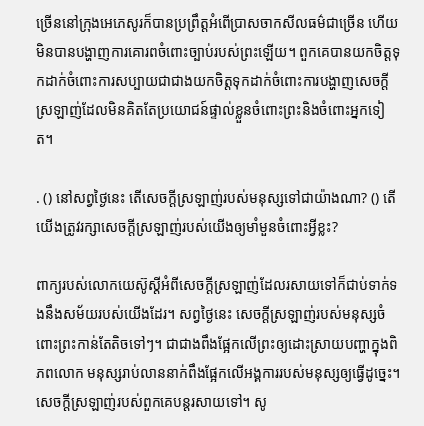ច្រើននៅក្រុងអេភេសូរក៏បានប្រព្រឹត្ដអំពើប្រាសចាកសីលធម៌ជាច្រើន ហើយមិនបានបង្ហាញការគោរពចំពោះច្បាប់របស់ព្រះឡើយ។ ពួកគេបានយកចិត្ដទុកដាក់ចំពោះការសប្បាយជាជាងយកចិត្ដទុកដាក់ចំពោះការបង្ហាញសេចក្ដីស្រឡាញ់ដែលមិនគិតតែប្រយោជន៍ផ្ទាល់ខ្លួនចំពោះព្រះនិងចំពោះអ្នកទៀត។

. () នៅសព្វថ្ងៃនេះ តើសេចក្ដីស្រឡាញ់របស់មនុស្សទៅជាយ៉ាងណា? () តើយើងត្រូវរក្សាសេចក្ដីស្រឡាញ់របស់យើងឲ្យមាំមួនចំពោះអ្វីខ្លះ?

ពាក្យរបស់លោកយេស៊ូស្ដីអំពីសេចក្ដីស្រឡាញ់ដែលរសាយទៅក៏ជាប់ទាក់ទងនឹងសម័យរបស់យើងដែរ។ សព្វថ្ងៃនេះ សេចក្ដីស្រឡាញ់របស់មនុស្សចំពោះព្រះកាន់តែតិចទៅៗ។ ជាជាងពឹងផ្អែកលើព្រះឲ្យដោះស្រាយបញ្ហាក្នុងពិភពលោក មនុស្សរាប់លាននាក់ពឹងផ្អែកលើអង្គការរបស់មនុស្សឲ្យធ្វើដូច្នេះ។ សេចក្ដីស្រឡាញ់របស់ពួកគេបន្ដរសាយទៅ។ សូ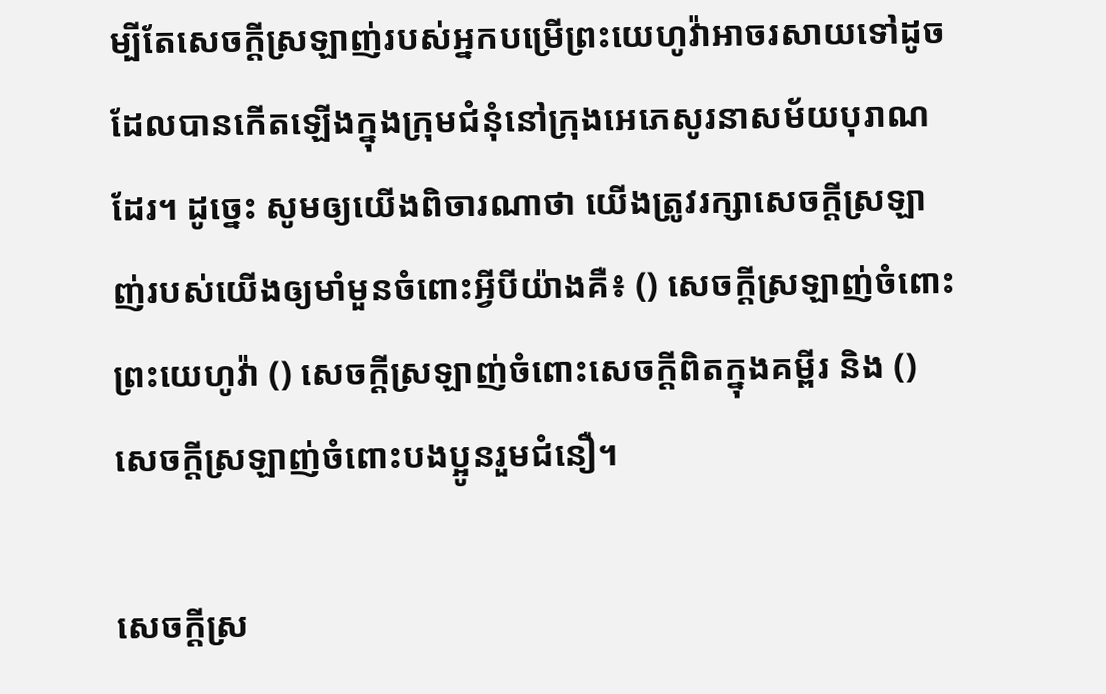ម្បីតែសេចក្ដីស្រឡាញ់របស់អ្នកបម្រើព្រះយេហូវ៉ាអាចរសាយទៅដូចដែលបានកើតឡើងក្នុងក្រុមជំនុំនៅក្រុងអេភេសូរនាសម័យបុរាណដែរ។ ដូច្នេះ សូមឲ្យយើងពិចារណាថា យើងត្រូវរក្សាសេចក្ដីស្រឡាញ់របស់យើងឲ្យមាំមួនចំពោះអ្វីបីយ៉ាងគឺ៖ () សេចក្ដីស្រឡាញ់ចំពោះព្រះយេហូវ៉ា () សេចក្ដីស្រឡាញ់ចំពោះសេចក្ដីពិតក្នុងគម្ពីរ និង () សេចក្ដីស្រឡាញ់ចំពោះបងប្អូនរួមជំនឿ។

សេចក្ដីស្រ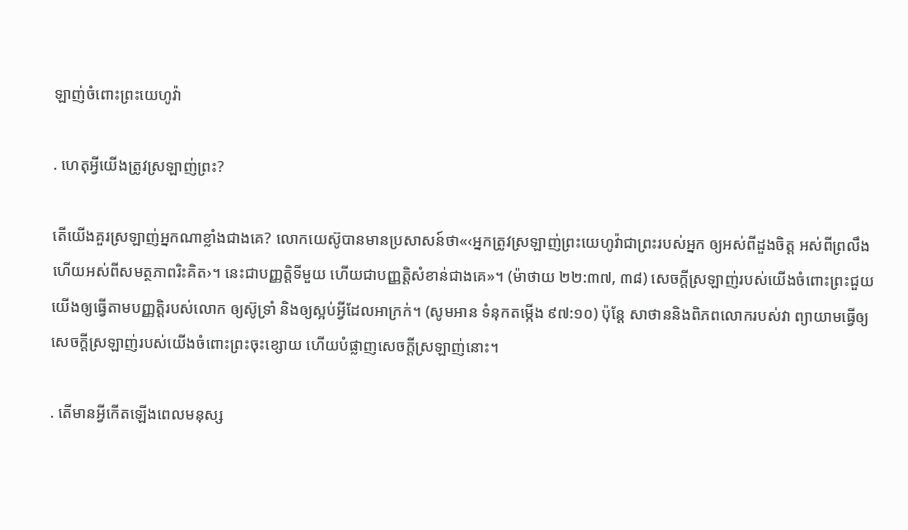ឡាញ់ចំពោះព្រះយេហូវ៉ា

. ហេតុអ្វីយើងត្រូវស្រឡាញ់ព្រះ?

តើយើងគួរស្រឡាញ់អ្នកណាខ្លាំងជាងគេ? លោកយេស៊ូបានមានប្រសាសន៍ថា«‹អ្នកត្រូវស្រឡាញ់ព្រះយេហូវ៉ាជាព្រះរបស់អ្នក ឲ្យអស់ពីដួងចិត្ដ អស់ពីព្រលឹង ហើយអស់ពីសមត្ថភាពរិះគិត›។ នេះជាបញ្ញត្ដិទីមួយ ហើយជាបញ្ញត្ដិសំខាន់ជាងគេ»។ (ម៉ាថាយ ២២:៣៧, ៣៨) សេចក្ដីស្រឡាញ់របស់យើងចំពោះព្រះជួយយើងឲ្យធ្វើតាមបញ្ញត្ដិរបស់លោក ឲ្យស៊ូទ្រាំ និងឲ្យស្អប់អ្វីដែលអាក្រក់។ (សូមអាន ទំនុកតម្កើង ៩៧:១០) ប៉ុន្ដែ សាថាននិងពិភពលោករបស់វា ព្យាយាមធ្វើឲ្យសេចក្ដីស្រឡាញ់របស់យើងចំពោះព្រះចុះខ្សោយ ហើយបំផ្លាញសេចក្ដីស្រឡាញ់នោះ។

. តើមានអ្វីកើតឡើងពេលមនុស្ស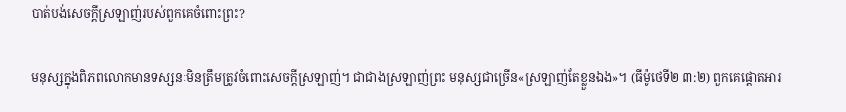បាត់បង់សេចក្ដីស្រឡាញ់របស់ពួកគេចំពោះព្រះ?

មនុស្សក្នុងពិភពលោកមានទស្សនៈមិនត្រឹមត្រូវចំពោះសេចក្ដីស្រឡាញ់។ ជាជាងស្រឡាញ់ព្រះ មនុស្សជាច្រើន«ស្រឡាញ់តែខ្លួនឯង»។ (ធីម៉ូថេទី២ ៣:២) ពួកគេផ្ដោតអារ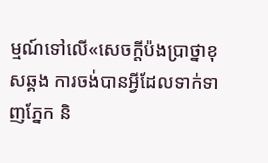ម្មណ៍ទៅលើ«សេចក្ដីប៉ងប្រាថ្នាខុសឆ្គង ការចង់បានអ្វីដែលទាក់ទាញភ្នែក និ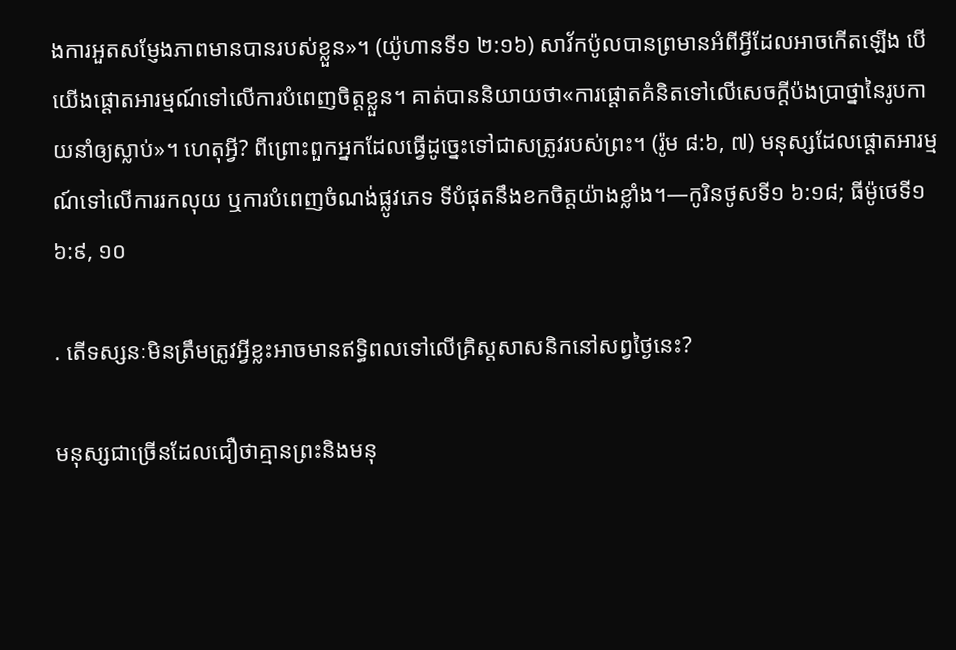ងការអួតសម្ញែងភាពមានបានរបស់ខ្លួន»។ (យ៉ូហានទី១ ២:១៦) សាវ័កប៉ូលបានព្រមានអំពីអ្វីដែលអាចកើតឡើង បើយើងផ្ដោតអារម្មណ៍ទៅលើការបំពេញចិត្ដខ្លួន។ គាត់បាននិយាយថា«ការផ្ដោតគំនិតទៅលើសេចក្ដីប៉ងប្រាថ្នានៃរូបកាយនាំឲ្យស្លាប់»។ ហេតុអ្វី? ពីព្រោះពួកអ្នកដែលធ្វើដូច្នេះទៅជាសត្រូវរបស់ព្រះ។ (រ៉ូម ៨:៦, ៧) មនុស្សដែលផ្ដោតអារម្មណ៍ទៅលើការរកលុយ ឬការបំពេញចំណង់ផ្លូវភេទ ទីបំផុតនឹងខកចិត្ដយ៉ាងខ្លាំង។—កូរិនថូសទី១ ៦:១៨; ធីម៉ូថេទី១ ៦:៩, ១០

. តើទស្សនៈមិនត្រឹមត្រូវអ្វីខ្លះអាចមានឥទ្ធិពលទៅលើគ្រិស្ដសាសនិកនៅសព្វថ្ងៃនេះ?

មនុស្សជាច្រើនដែលជឿថាគ្មានព្រះនិងមនុ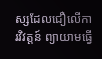ស្សដែលជឿលើការវិវត្ដន៍ ព្យាយាមធ្វើ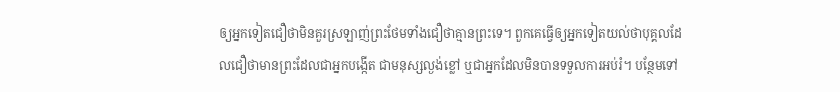ឲ្យអ្នកទៀតជឿថាមិនគួរស្រឡាញ់ព្រះថែមទាំងជឿថាគ្មានព្រះទេ។ ពួកគេធ្វើឲ្យអ្នកទៀតយល់ថាបុគ្គលដែលជឿថាមានព្រះដែលជាអ្នកបង្កើត ជាមនុស្សល្ងង់ខ្លៅ ឬជាអ្នកដែលមិនបានទទួលការអប់រំ។ បន្ថែមទៅ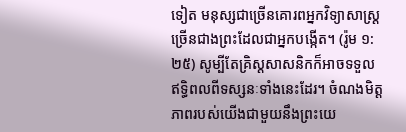ទៀត មនុស្សជាច្រើនគោរពអ្នកវិទ្យាសាស្ដ្រច្រើនជាងព្រះដែលជាអ្នកបង្កើត។ (រ៉ូម ១:២៥) សូម្បីតែគ្រិស្ដសាសនិកក៏អាចទទួលឥទ្ធិពលពីទស្សនៈទាំងនេះដែរ។ ចំណងមិត្ដភាពរបស់យើងជាមួយនឹងព្រះយេ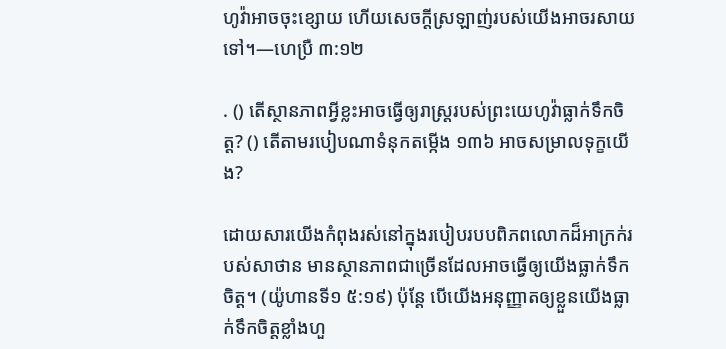ហូវ៉ាអាចចុះខ្សោយ ហើយសេចក្ដីស្រឡាញ់របស់យើងអាចរសាយទៅ។—ហេប្រឺ ៣:១២

. () តើស្ថានភាពអ្វីខ្លះអាចធ្វើឲ្យរាស្ដ្ររបស់ព្រះយេហូវ៉ាធ្លាក់ទឹកចិត្ដ? () តើតាមរបៀបណាទំនុកតម្កើង ១៣៦ អាចសម្រាលទុក្ខយើង?

ដោយសារយើងកំពុងរស់នៅក្នុងរបៀបរបបពិភពលោកដ៏អាក្រក់របស់សាថាន មានស្ថានភាពជាច្រើនដែលអាចធ្វើឲ្យយើងធ្លាក់ទឹកចិត្ដ។ (យ៉ូហានទី១ ៥:១៩) ប៉ុន្ដែ បើយើងអនុញ្ញាតឲ្យខ្លួនយើងធ្លាក់ទឹកចិត្ដខ្លាំងហួ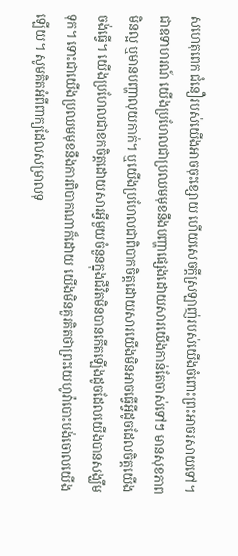សហេតុពេក ជំនឿរបស់យើងអាចចុះខ្សោយ ហើយសេចក្ដីស្រឡាញ់របស់យើងចំពោះព្រះអាចរសាយទៅ។ ជាឧទាហរណ៍ យើងប្រហែលជាប្រឈមមុខនឹងបញ្ហាផ្សេងដោយសារយើងកាន់តែចាស់ទៅៗ មានសុខភាពមិនល្អ ឬមានបញ្ហាលុយកាក់។ ឬយើងប្រហែលជាពិបាកចិត្ដដោយសារយើងមិនអាចធ្វើអ្វីដូចដែលចិត្ដយើងចង់ធ្វើ។ យើងប្រហែលជាខកចិត្ដដោយសារអ្វីមួយចំនួនក្នុងជីវិតមិនបានកើតឡើងដូចដែលយើងបានសង្ឃឹមទុក។ ទោះជាយើងប្រឈមមុខនឹងការពិបាកណាក៏ដោយ យើងមិនគួរគិតថាព្រះយេហូវ៉ាបោះបង់ចោលយើងឡើយ។ សូមគិតអំពីពាក្យដែលសម្រាលទុ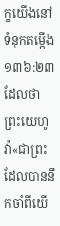ក្ខយើងនៅទំនុកតម្កើង ១៣៦:២៣ ដែលថា ព្រះយេហូវ៉ា«ជាព្រះដែលបាននឹកចាំពីយើ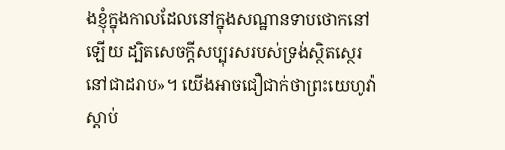ងខ្ញុំក្នុងកាលដែលនៅក្នុងសណ្ឋានទាបថោកនៅឡើយ ដ្បិតសេចក្ដីសប្បុរសរបស់ទ្រង់ស្ថិតស្ថេរនៅជាដរាប»។ យើងអាចជឿជាក់ថាព្រះយេហូវ៉ាស្តាប់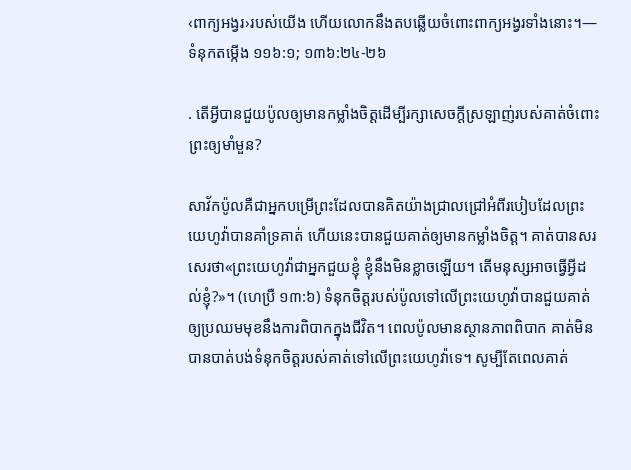‹ពាក្យអង្វរ›របស់យើង ហើយលោកនឹងតបឆ្លើយចំពោះពាក្យអង្វរទាំងនោះ។—ទំនុកតម្កើង ១១៦:១; ១៣៦:២៤-២៦

. តើអ្វីបានជួយប៉ូលឲ្យមានកម្លាំងចិត្ដដើម្បីរក្សាសេចក្ដីស្រឡាញ់របស់គាត់ចំពោះព្រះឲ្យមាំមួន?

សាវ័កប៉ូលគឺជាអ្នកបម្រើព្រះដែលបានគិតយ៉ាងជ្រាលជ្រៅអំពីរបៀបដែលព្រះយេហូវ៉ាបានគាំទ្រគាត់ ហើយនេះបានជួយគាត់ឲ្យមានកម្លាំងចិត្ដ។ គាត់បានសរសេរថា«ព្រះយេហូវ៉ាជាអ្នកជួយខ្ញុំ ខ្ញុំនឹងមិនខ្លាចឡើយ។ តើមនុស្សអាចធ្វើអ្វីដល់ខ្ញុំ?»។ (ហេប្រឺ ១៣:៦) ទំនុកចិត្ដរបស់ប៉ូលទៅលើព្រះយេហូវ៉ាបានជួយគាត់ឲ្យប្រឈមមុខនឹងការពិបាកក្នុងជីវិត។ ពេលប៉ូលមានស្ថានភាពពិបាក គាត់មិនបានបាត់បង់ទំនុកចិត្ដរបស់គាត់ទៅលើព្រះយេហូវ៉ាទេ។ សូម្បីតែពេលគាត់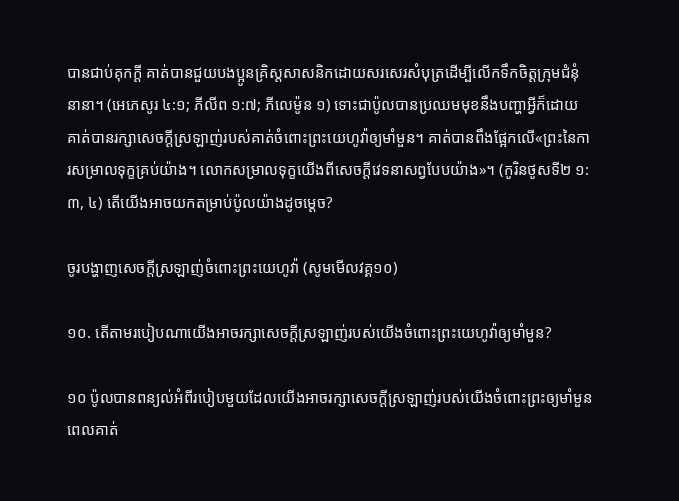បានជាប់គុកក្ដី គាត់បានជួយបងប្អូនគ្រិស្ដសាសនិកដោយសរសេរសំបុត្រដើម្បីលើកទឹកចិត្ដក្រុមជំនុំនានា។ (អេភេសូរ ៤:១; ភីលីព ១:៧; ភីលេម៉ូន ១) ទោះជាប៉ូលបានប្រឈមមុខនឹងបញ្ហាអ្វីក៏ដោយ គាត់បានរក្សាសេចក្ដីស្រឡាញ់របស់គាត់ចំពោះព្រះយេហូវ៉ាឲ្យមាំមួន។ គាត់បានពឹងផ្អែកលើ«ព្រះនៃការសម្រាលទុក្ខគ្រប់យ៉ាង។ លោកសម្រាលទុក្ខយើងពីសេចក្ដីវេទនាសព្វបែបយ៉ាង»។ (កូរិនថូសទី២ ១:៣, ៤) តើយើងអាចយកតម្រាប់ប៉ូលយ៉ាងដូចម្ដេច?

ចូរបង្ហាញសេចក្ដីស្រឡាញ់ចំពោះព្រះយេហូវ៉ា (សូមមើលវគ្គ១០)

១០. តើតាមរបៀបណាយើងអាចរក្សាសេចក្ដីស្រឡាញ់របស់យើងចំពោះព្រះយេហូវ៉ាឲ្យមាំមួន?

១០ ប៉ូលបានពន្យល់អំពីរបៀបមួយដែលយើងអាចរក្សាសេចក្ដីស្រឡាញ់របស់យើងចំពោះព្រះឲ្យមាំមួនពេលគាត់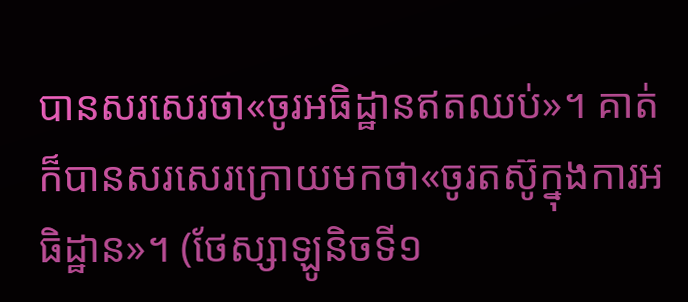បានសរសេរថា«ចូរអធិដ្ឋានឥតឈប់»។ គាត់ក៏បានសរសេរក្រោយមកថា«ចូរតស៊ូក្នុងការអធិដ្ឋាន»។ (ថែស្សាឡូនិចទី១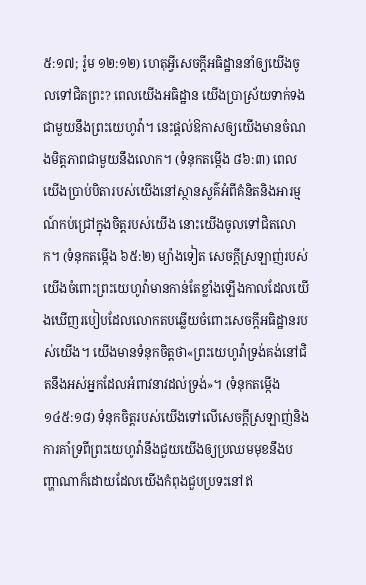៥:១៧; រ៉ូម ១២:១២) ហេតុអ្វីសេចក្ដីអធិដ្ឋាននាំឲ្យយើងចូលទៅជិតព្រះ? ពេលយើងអធិដ្ឋាន យើងប្រាស្រ័យទាក់ទងជាមួយនឹងព្រះយេហូវ៉ា។ នេះផ្ដល់ឱកាសឲ្យយើងមានចំណងមិត្ដភាពជាមួយនឹងលោក។ (ទំនុកតម្កើង ៨៦:៣) ពេលយើងប្រាប់បិតារបស់យើងនៅស្ថានសួគ៌អំពីគំនិតនិងអារម្មណ៍កប់ជ្រៅក្នុងចិត្ដរបស់យើង នោះយើងចូលទៅជិតលោក។ (ទំនុកតម្កើង ៦៥:២) ម្យ៉ាងទៀត សេចក្ដីស្រឡាញ់របស់យើងចំពោះព្រះយេហូវ៉ាមានកាន់តែខ្លាំងឡើងកាលដែលយើងឃើញរបៀបដែលលោកតបឆ្លើយចំពោះសេចក្ដីអធិដ្ឋានរបស់យើង។ យើងមានទំនុកចិត្ដថា«ព្រះយេហូវ៉ាទ្រង់គង់នៅជិតនឹងអស់អ្នកដែលអំពាវនាវដល់ទ្រង់»។ (ទំនុកតម្កើង ១៤៥:១៨) ទំនុកចិត្ដរបស់យើងទៅលើសេចក្ដីស្រឡាញ់និងការគាំទ្រពីព្រះយេហូវ៉ានឹងជួយយើងឲ្យប្រឈមមុខនឹងបញ្ហាណាក៏ដោយដែលយើងកំពុងជួបប្រទះនៅឥ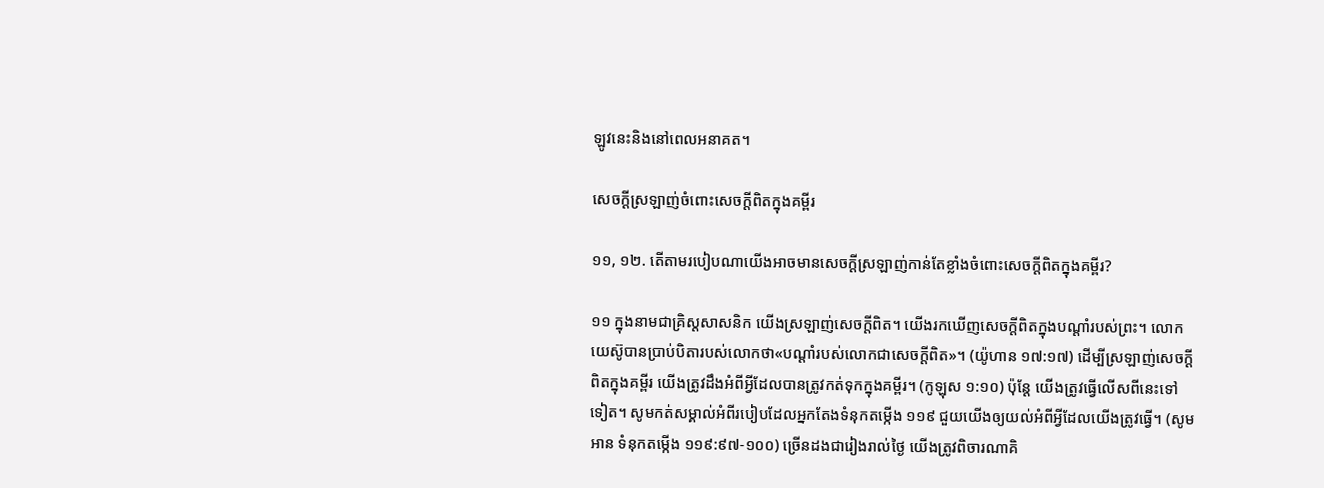ឡូវនេះនិងនៅពេលអនាគត។

សេចក្ដីស្រឡាញ់ចំពោះសេចក្ដីពិតក្នុងគម្ពីរ

១១, ១២. តើតាមរបៀបណាយើងអាចមានសេចក្ដីស្រឡាញ់កាន់តែខ្លាំងចំពោះសេចក្ដីពិតក្នុងគម្ពីរ?

១១ ក្នុងនាមជាគ្រិស្ដសាសនិក យើងស្រឡាញ់សេចក្ដីពិត។ យើងរកឃើញសេចក្ដីពិតក្នុងបណ្ដាំរបស់ព្រះ។ លោកយេស៊ូបានប្រាប់បិតារបស់លោកថា«បណ្ដាំរបស់លោកជាសេចក្ដីពិត»។ (យ៉ូហាន ១៧:១៧) ដើម្បីស្រឡាញ់សេចក្ដីពិតក្នុងគម្ពីរ យើងត្រូវដឹងអំពីអ្វីដែលបានត្រូវកត់ទុកក្នុងគម្ពីរ។ (កូឡុស ១:១០) ប៉ុន្ដែ យើងត្រូវធ្វើលើសពីនេះទៅទៀត។ សូមកត់សម្គាល់អំពីរបៀបដែលអ្នកតែងទំនុកតម្កើង ១១៩ ជួយយើងឲ្យយល់អំពីអ្វីដែលយើងត្រូវធ្វើ។ (សូមអាន ទំនុកតម្កើង ១១៩:៩៧-១០០) ច្រើនដងជារៀងរាល់ថ្ងៃ យើងត្រូវពិចារណាគិ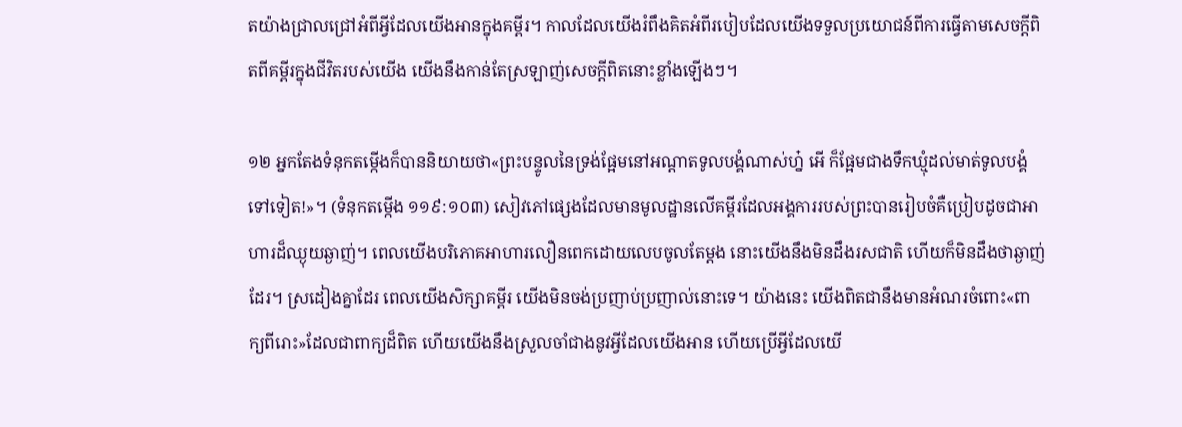តយ៉ាងជ្រាលជ្រៅអំពីអ្វីដែលយើងអានក្នុងគម្ពីរ។ កាលដែលយើងរំពឹងគិតអំពីរបៀបដែលយើងទទួលប្រយោជន៍ពីការធ្វើតាមសេចក្ដីពិតពីគម្ពីរក្នុងជីវិតរបស់យើង យើងនឹងកាន់តែស្រឡាញ់សេចក្ដីពិតនោះខ្លាំងឡើងៗ។

១២ អ្នកតែងទំនុកតម្កើងក៏បាននិយាយថា«ព្រះបន្ទូលនៃទ្រង់ផ្អែមនៅអណ្ដាតទូលបង្គំណាស់ហ្ន៎ អើ ក៏ផ្អែមជាងទឹកឃ្មុំដល់មាត់ទូលបង្គំទៅទៀត!»។ (ទំនុកតម្កើង ១១៩:១០៣) សៀវភៅផ្សេងដែលមានមូលដ្ឋានលើគម្ពីរដែលអង្គការរបស់ព្រះបានរៀបចំគឺប្រៀបដូចជាអាហារដ៏ឈ្ងុយឆ្ងាញ់។ ពេលយើងបរិភោគអាហារលឿនពេកដោយលេបចូលតែម្ដង នោះយើងនឹងមិនដឹងរសជាតិ ហើយក៏មិនដឹងថាឆ្ងាញ់ដែរ។ ស្រដៀងគ្នាដែរ ពេលយើងសិក្សាគម្ពីរ យើងមិនចង់ប្រញាប់ប្រញាល់នោះទេ។ យ៉ាងនេះ យើងពិតជានឹងមានអំណរចំពោះ«ពាក្យពីរោះ»ដែលជាពាក្យដ៏ពិត ហើយយើងនឹងស្រួលចាំជាងនូវអ្វីដែលយើងអាន ហើយប្រើអ្វីដែលយើ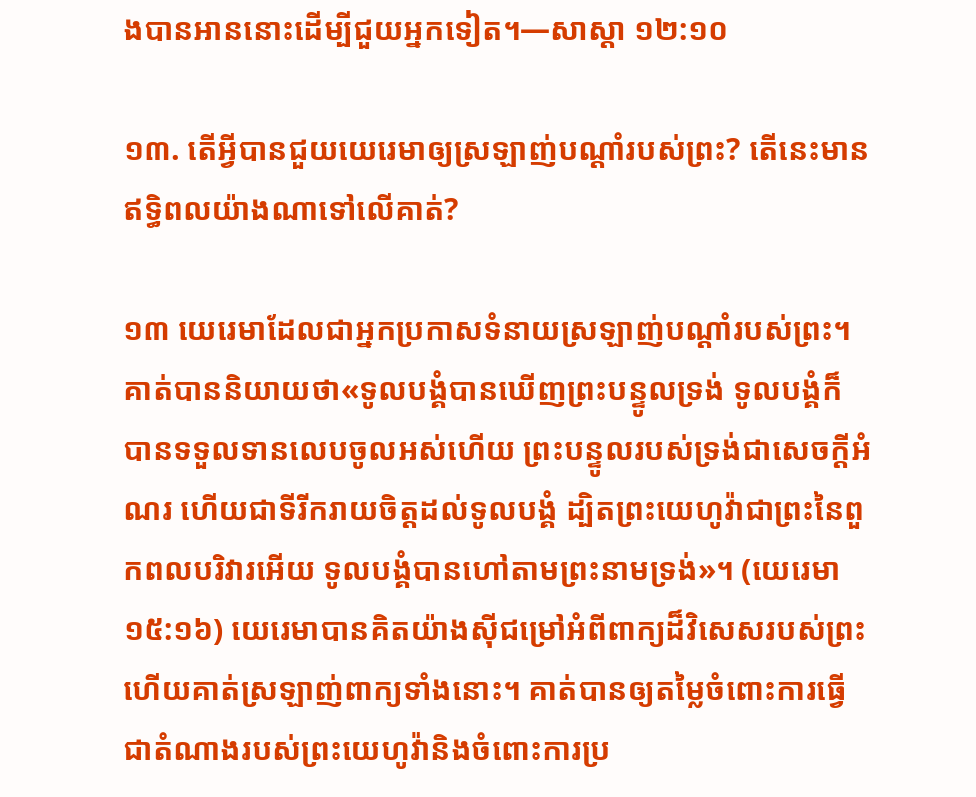ងបានអាននោះដើម្បីជួយអ្នកទៀត។—សាស្តា ១២:១០

១៣. តើអ្វីបានជួយយេរេមាឲ្យស្រឡាញ់បណ្ដាំរបស់ព្រះ? តើនេះមានឥទ្ធិពលយ៉ាងណាទៅលើគាត់?

១៣ យេរេមាដែលជាអ្នកប្រកាសទំនាយស្រឡាញ់បណ្ដាំរបស់ព្រះ។ គាត់បាននិយាយថា«ទូលបង្គំបានឃើញព្រះបន្ទូលទ្រង់ ទូលបង្គំក៏បានទទួលទានលេបចូលអស់ហើយ ព្រះបន្ទូលរបស់ទ្រង់ជាសេចក្ដីអំណរ ហើយជាទីរីករាយចិត្ដដល់ទូលបង្គំ ដ្បិតព្រះយេហូវ៉ាជាព្រះនៃពួកពលបរិវារអើយ ទូលបង្គំបានហៅតាមព្រះនាមទ្រង់»។ (យេរេមា ១៥:១៦) យេរេមាបានគិតយ៉ាងស៊ីជម្រៅអំពីពាក្យដ៏វិសេសរបស់ព្រះ ហើយគាត់ស្រឡាញ់ពាក្យទាំងនោះ។ គាត់បានឲ្យតម្លៃចំពោះការធ្វើជាតំណាងរបស់ព្រះយេហូវ៉ានិងចំពោះការប្រ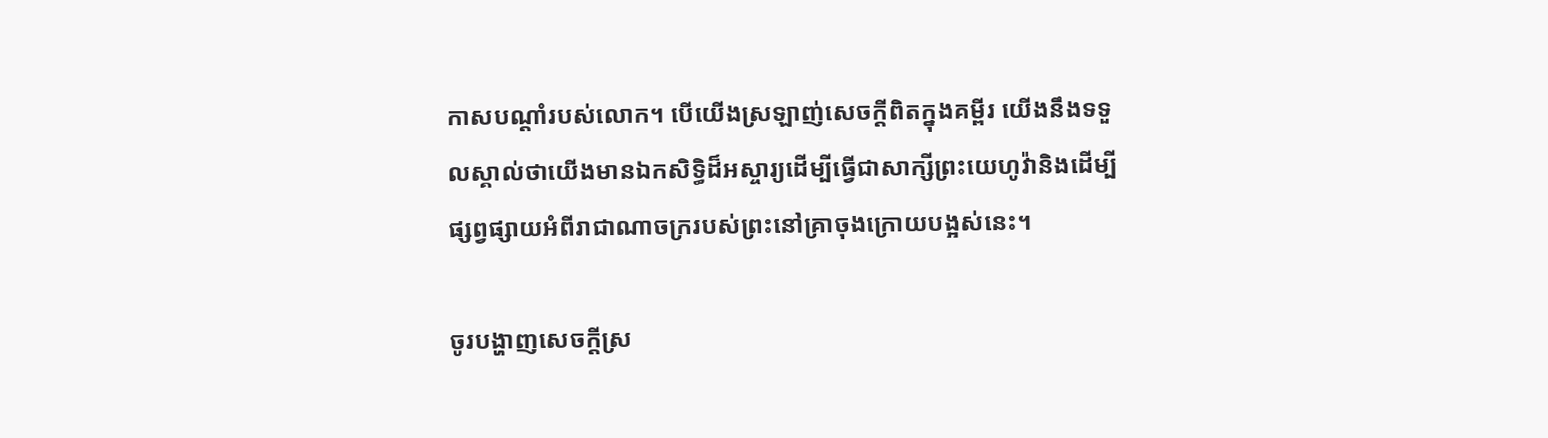កាសបណ្ដាំរបស់លោក។ បើយើងស្រឡាញ់សេចក្ដីពិតក្នុងគម្ពីរ យើងនឹងទទួលស្គាល់ថាយើងមានឯកសិទ្ធិដ៏អស្ចារ្យដើម្បីធ្វើជាសាក្សីព្រះយេហូវ៉ានិងដើម្បីផ្សព្វផ្សាយអំពីរាជាណាចក្ររបស់ព្រះនៅគ្រាចុងក្រោយបង្អស់នេះ។

ចូរបង្ហាញសេចក្ដីស្រ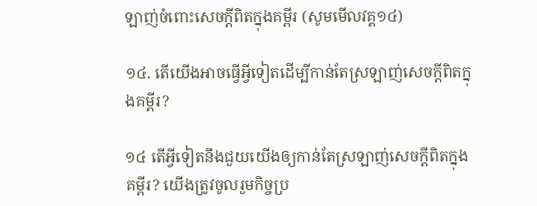ឡាញ់ចំពោះសេចក្ដីពិតក្នុងគម្ពីរ (សូមមើលវគ្គ១៤)

១៤. តើយើងអាចធ្វើអ្វីទៀតដើម្បីកាន់តែស្រឡាញ់សេចក្ដីពិតក្នុងគម្ពីរ?

១៤ តើអ្វីទៀតនឹងជួយយើងឲ្យកាន់តែស្រឡាញ់សេចក្ដីពិតក្នុងគម្ពីរ? យើងត្រូវចូលរួមកិច្ចប្រ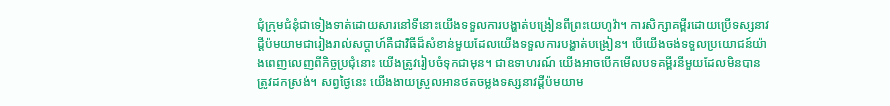ជុំក្រុមជំនុំជាទៀងទាត់ដោយសារនៅទីនោះយើងទទួលការបង្ហាត់បង្រៀនពីព្រះយេហូវ៉ា។ ការសិក្សាគម្ពីរដោយប្រើទស្សនាវដ្ដីប៉មយាមជារៀងរាល់សប្ដាហ៍គឺជាវិធីដ៏សំខាន់មួយដែលយើងទទួលការបង្ហាត់បង្រៀន។ បើយើងចង់ទទួលប្រយោជន៍យ៉ាងពេញលេញពីកិច្ចប្រជុំនោះ យើងត្រូវរៀបចំទុកជាមុន។ ជាឧទាហរណ៍ យើងអាចបើកមើលបទគម្ពីរនីមួយដែលមិនបានត្រូវដកស្រង់។ សព្វថ្ងៃនេះ យើងងាយស្រួលអានថតចម្លងទស្សនាវដ្ដីប៉មយាម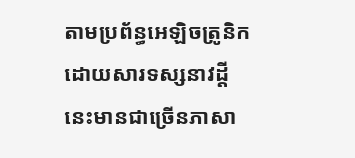តាមប្រព័ន្ធអេឡិចត្រូនិកដោយសារទស្សនាវដ្ដីនេះមានជាច្រើនភាសា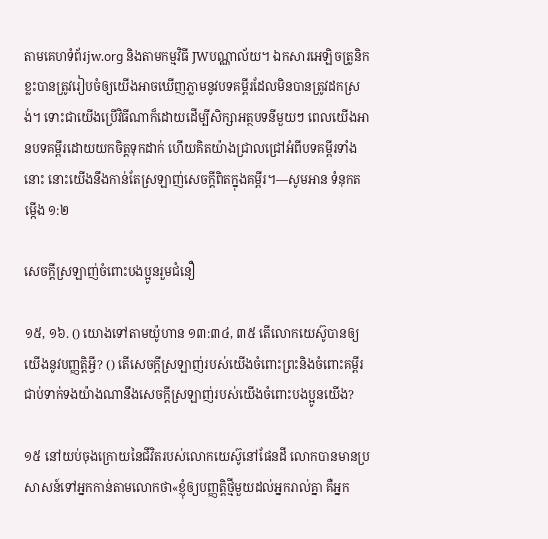តាមគេហទំព័រjw.org និងតាមកម្មវិធី JWបណ្ណាល័យ។ ឯកសារអេឡិចត្រូនិកខ្លះបានត្រូវរៀបចំឲ្យយើងអាចឃើញភ្លាមនូវបទគម្ពីរដែលមិនបានត្រូវដកស្រង់។ ទោះជាយើងប្រើវិធីណាក៏ដោយដើម្បីសិក្សាអត្ថបទនីមួយៗ ពេលយើងអានបទគម្ពីរដោយយកចិត្ដទុកដាក់ ហើយគិតយ៉ាងជ្រាលជ្រៅអំពីបទគម្ពីរទាំងនោះ នោះយើងនឹងកាន់តែស្រឡាញ់សេចក្ដីពិតក្នុងគម្ពីរ។—សូមអាន ទំនុកតម្កើង ១:២

សេចក្ដីស្រឡាញ់ចំពោះបងប្អូនរួមជំនឿ

១៥, ១៦. () យោងទៅតាមយ៉ូហាន ១៣:៣៤, ៣៥ តើលោកយេស៊ូបានឲ្យយើងនូវបញ្ញត្ដិអ្វី? () តើសេចក្ដីស្រឡាញ់របស់យើងចំពោះព្រះនិងចំពោះគម្ពីរជាប់ទាក់ទងយ៉ាងណានឹងសេចក្ដីស្រឡាញ់របស់យើងចំពោះបងប្អូនយើង?

១៥ នៅយប់ចុងក្រោយនៃជីវិតរបស់លោកយេស៊ូនៅផែនដី លោកបានមានប្រសាសន៍ទៅអ្នកកាន់តាមលោកថា«ខ្ញុំឲ្យបញ្ញត្ដិថ្មីមួយដល់អ្នករាល់គ្នា គឺអ្នក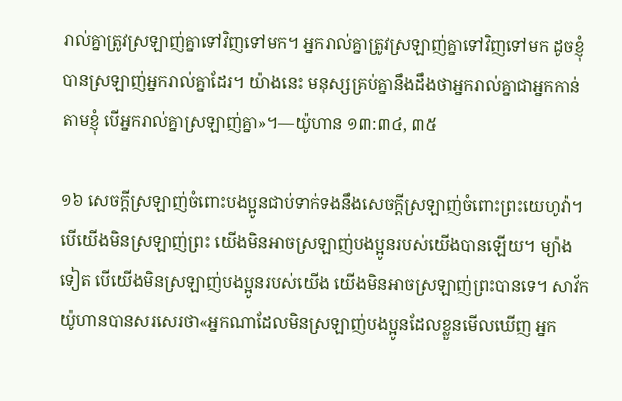រាល់គ្នាត្រូវស្រឡាញ់គ្នាទៅវិញទៅមក។ អ្នករាល់គ្នាត្រូវស្រឡាញ់គ្នាទៅវិញទៅមក ដូចខ្ញុំបានស្រឡាញ់អ្នករាល់គ្នាដែរ។ យ៉ាងនេះ មនុស្សគ្រប់គ្នានឹងដឹងថាអ្នករាល់គ្នាជាអ្នកកាន់តាមខ្ញុំ បើអ្នករាល់គ្នាស្រឡាញ់គ្នា»។—យ៉ូហាន ១៣:៣៤, ៣៥

១៦ សេចក្ដីស្រឡាញ់ចំពោះបងប្អូនជាប់ទាក់ទងនឹងសេចក្ដីស្រឡាញ់ចំពោះព្រះយេហូវ៉ា។ បើយើងមិនស្រឡាញ់ព្រះ យើងមិនអាចស្រឡាញ់បងប្អូនរបស់យើងបានឡើយ។ ម្យ៉ាងទៀត បើយើងមិនស្រឡាញ់បងប្អូនរបស់យើង យើងមិនអាចស្រឡាញ់ព្រះបានទេ។ សាវ័កយ៉ូហានបានសរសេរថា«អ្នកណាដែលមិនស្រឡាញ់បងប្អូនដែលខ្លួនមើលឃើញ អ្នក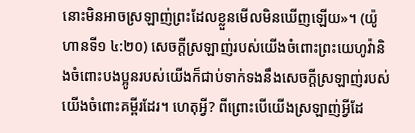នោះមិនអាចស្រឡាញ់ព្រះដែលខ្លួនមើលមិនឃើញឡើយ»។ (យ៉ូហានទី១ ៤:២០) សេចក្ដីស្រឡាញ់របស់យើងចំពោះព្រះយេហូវ៉ានិងចំពោះបងប្អូនរបស់យើងក៏ជាប់ទាក់ទងនឹងសេចក្ដីស្រឡាញ់របស់យើងចំពោះគម្ពីរដែរ។ ហេតុអ្វី? ពីព្រោះបើយើងស្រឡាញ់អ្វីដែ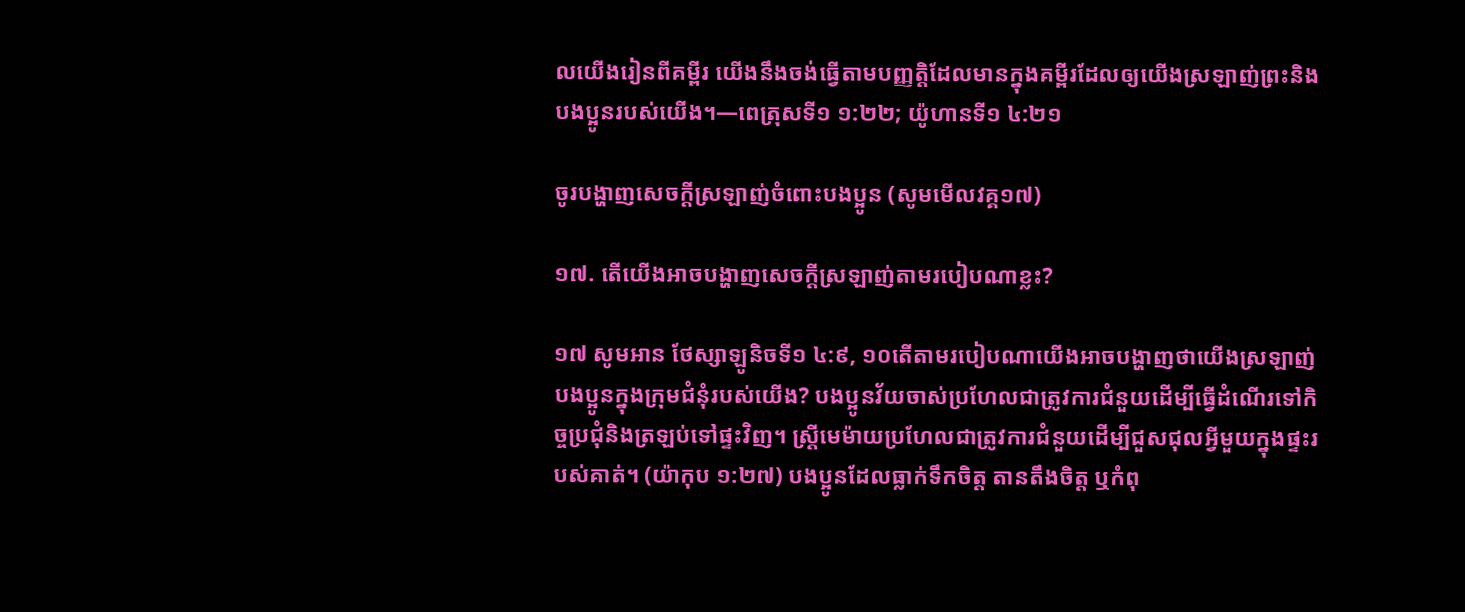លយើងរៀនពីគម្ពីរ យើងនឹងចង់ធ្វើតាមបញ្ញត្ដិដែលមានក្នុងគម្ពីរដែលឲ្យយើងស្រឡាញ់ព្រះនិងបងប្អូនរបស់យើង។—ពេត្រុសទី១ ១:២២; យ៉ូហានទី១ ៤:២១

ចូរបង្ហាញសេចក្ដីស្រឡាញ់ចំពោះបងប្អូន (សូមមើលវគ្គ១៧)

១៧. តើយើងអាចបង្ហាញសេចក្ដីស្រឡាញ់តាមរបៀបណាខ្លះ?

១៧ សូមអាន ថែស្សាឡូនិចទី១ ៤:៩, ១០តើតាមរបៀបណាយើងអាចបង្ហាញថាយើងស្រឡាញ់បងប្អូនក្នុងក្រុមជំនុំរបស់យើង? បងប្អូនវ័យចាស់ប្រហែលជាត្រូវការជំនួយដើម្បីធ្វើដំណើរទៅកិច្ចប្រជុំនិងត្រឡប់ទៅផ្ទះវិញ។ ស្ដ្រីមេម៉ាយប្រហែលជាត្រូវការជំនួយដើម្បីជួសជុលអ្វីមួយក្នុងផ្ទះរបស់គាត់។ (យ៉ាកុប ១:២៧) បងប្អូនដែលធ្លាក់ទឹកចិត្ដ តានតឹងចិត្ដ ឬកំពុ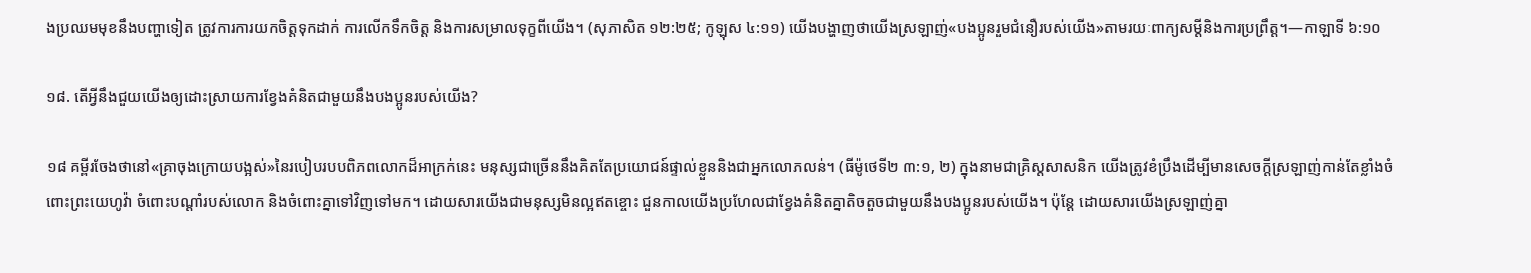ងប្រឈមមុខនឹងបញ្ហាទៀត ត្រូវការការយកចិត្ដទុកដាក់ ការលើកទឹកចិត្ដ និងការសម្រាលទុក្ខពីយើង។ (សុភាសិត ១២:២៥; កូឡុស ៤:១១) យើងបង្ហាញថាយើងស្រឡាញ់«បងប្អូនរួមជំនឿរបស់យើង»តាមរយៈពាក្យសម្ដីនិងការប្រព្រឹត្ដ។—កាឡាទី ៦:១០

១៨. តើអ្វីនឹងជួយយើងឲ្យដោះស្រាយការខ្វែងគំនិតជាមួយនឹងបងប្អូនរបស់យើង?

១៨ គម្ពីរចែងថានៅ«គ្រាចុងក្រោយបង្អស់»នៃរបៀបរបបពិភពលោកដ៏អាក្រក់នេះ មនុស្សជាច្រើននឹងគិតតែប្រយោជន៍ផ្ទាល់ខ្លួននិងជាអ្នកលោភលន់។ (ធីម៉ូថេទី២ ៣:១, ២) ក្នុងនាមជាគ្រិស្ដសាសនិក យើងត្រូវខំប្រឹងដើម្បីមានសេចក្ដីស្រឡាញ់កាន់តែខ្លាំងចំពោះព្រះយេហូវ៉ា ចំពោះបណ្ដាំរបស់លោក និងចំពោះគ្នាទៅវិញទៅមក។ ដោយសារយើងជាមនុស្សមិនល្អឥតខ្ចោះ ជួនកាលយើងប្រហែលជាខ្វែងគំនិតគ្នាតិចតួចជាមួយនឹងបងប្អូនរបស់យើង។ ប៉ុន្ដែ ដោយសារយើងស្រឡាញ់គ្នា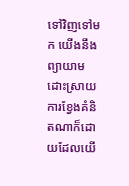ទៅវិញទៅមក យើងនឹងព្យាយាមដោះស្រាយការខ្វែងគំនិតណាក៏ដោយដែលយើ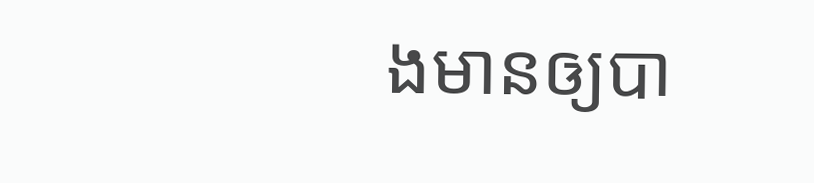ងមានឲ្យបា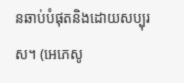នឆាប់បំផុតនិងដោយសប្បុរស។ (អេភេសូ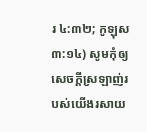រ ៤:៣២; កូឡុស ៣:១៤) សូមកុំឲ្យសេចក្ដីស្រឡាញ់របស់យើងរសាយ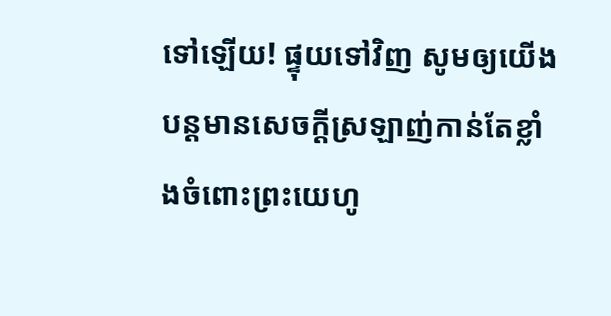ទៅឡើយ! ផ្ទុយទៅវិញ សូមឲ្យយើងបន្ដមានសេចក្ដីស្រឡាញ់កាន់តែខ្លាំងចំពោះព្រះយេហូ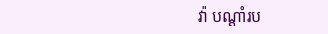វ៉ា បណ្ដាំរប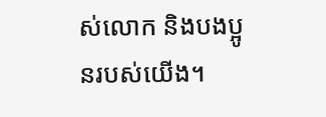ស់លោក និងបងប្អូនរបស់យើង។